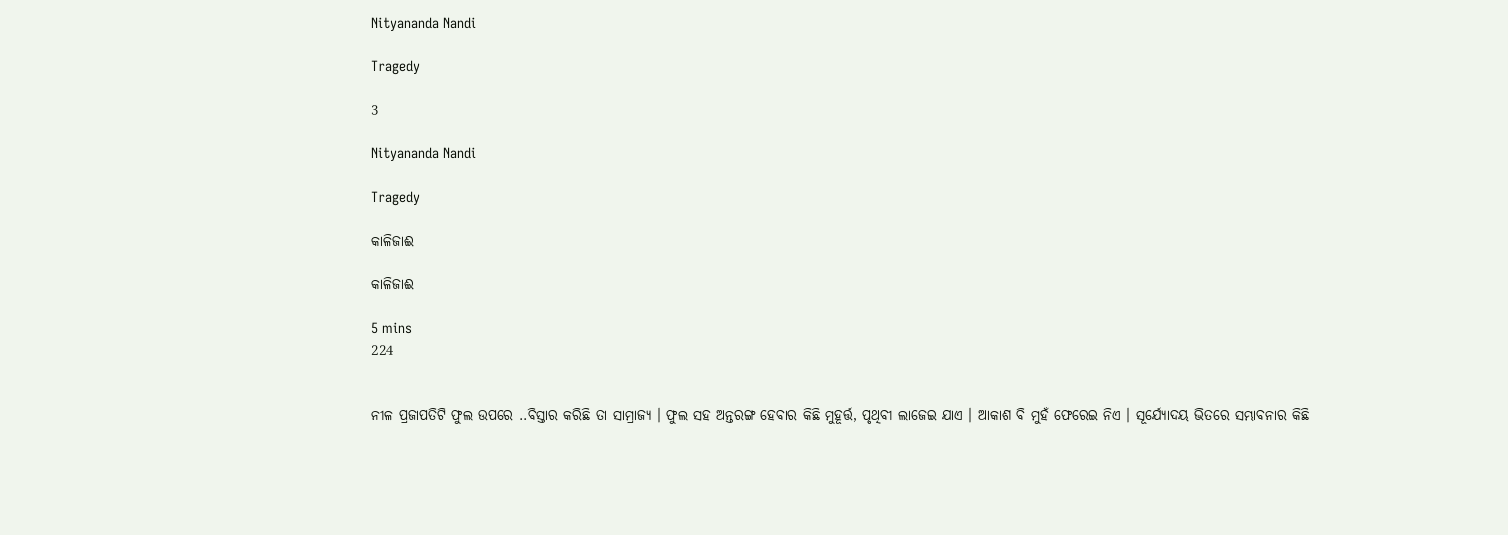Nityananda Nandi

Tragedy

3

Nityananda Nandi

Tragedy

କାଳିଜାଈ

କାଳିଜାଈ

5 mins
224


ନୀଳ ପ୍ରଜାପତିଟି ଫୁଲ ଉପରେ ..ବିସ୍ତାର କରିଛି ତା ସାମ୍ରାଜ୍ୟ । ଫୁଲ ସହ ଅନ୍ତରଙ୍ଗ ହେବାର କିଛି ମୁହୂର୍ତ୍ତ, ପୃଥିବୀ ଲାଜେଇ ଯାଏ । ଆକାଶ ବି ମୁହଁ ଫେରେଇ ନିଏ । ସୂର୍ଯ୍ୟୋଦୟ ଭିତରେ ସମ୍ଭାବନାର କିଛି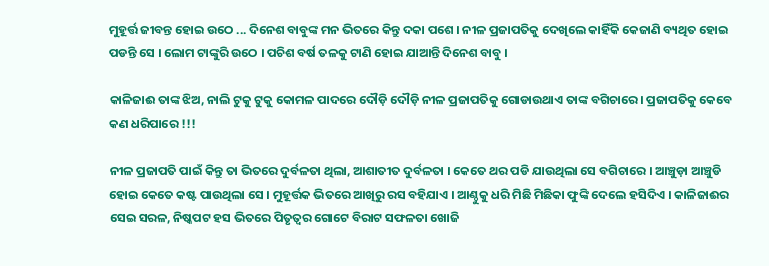ମୁହୂର୍ତ୍ତ ଜୀବନ୍ତ ହୋଇ ଉଠେ ... ଦିନେଶ ବାବୁଙ୍କ ମନ ଭିତରେ କିନ୍ତୁ ଦକା ପଶେ । ନୀଳ ପ୍ରଜାପତିକୁ ଦେଖିଲେ କାହିଁକି କେଜାଣି ବ୍ୟଥିତ ହୋଇ ପଡନ୍ତି ସେ । ଲୋମ ଟାଙ୍କୁରି ଉଠେ । ପଚିଶ ବର୍ଷ ତଳକୁ ଟାଣି ହୋଇ ଯାଆନ୍ତି ଦିନେଶ ବାବୁ ।

କାଳିଜାଈ ତାଙ୍କ ଝିଅ, ନାଲି ଟୁକୁ ଟୁକୁ କୋମଳ ପାଦରେ ଦୌଡ଼ି ଦୌଡ଼ି ନୀଳ ପ୍ରଜାପତିକୁ ଗୋଡାଉଥାଏ ତାଙ୍କ ବଗିଚାରେ । ପ୍ରଜାପତିକୁ କେବେ କଣ ଧରିପାରେ !!!

ନୀଳ ପ୍ରଜାପତି ପାଇଁ କିନ୍ତୁ ତା ଭିତରେ ଦୁର୍ବଳତା ଥିଲା, ଆଶାତୀତ ଦୁର୍ବଳତା । କେତେ ଥର ପଡି ଯାଉଥିଲା ସେ ବଗିଚାରେ । ଆଞ୍ଚୁଡ଼ା ଆଞ୍ଚୁଡି ହୋଇ କେତେ କଷ୍ଟ ପାଉଥିଲା ସେ । ମୁହୂର୍ତ୍ତକ ଭିତରେ ଆଖିରୁ ରସ ବହିଯାଏ । ଆଣ୍ଠୁକୁ ଧରି ମିଛି ମିଛିକା ଫୁଙ୍କି ଦେଲେ ହସିଦିଏ । କାଳିଜାଈର ସେଇ ସରଳ, ନିଷ୍କପଟ ହସ ଭିତରେ ପିତୃତ୍ୱର ଗୋଟେ ବିରାଟ ସଫଳତା ଖୋଜି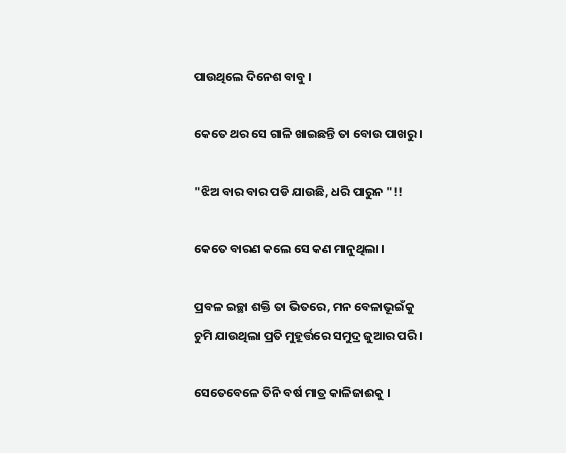ପାଉଥିଲେ ଦିନେଶ ବାବୁ ।

କେତେ ଥର ସେ ଗାଳି ଖାଇଛନ୍ତି ତା ବୋଉ ପାଖରୁ ।

"ଝିଅ ବାର ବାର ପଡି ଯାଉଛି, ଧରି ପାରୁନ "!!

କେତେ ବାରଣ କଲେ ସେ କଣ ମାନୁଥିଲା ।

ପ୍ରବଳ ଇଚ୍ଛା ଶକ୍ତି ତା ଭିତରେ, ମନ ବେଳାଭୂଇଁକୁ ଚୁମି ଯାଉଥିଲା ପ୍ରତି ମୁହୂର୍ତ୍ତରେ ସମୁଦ୍ର ଜୁଆର ପରି ।

ସେତେବେଳେ ତିନି ବର୍ଷ ମାତ୍ର କାଳିଜାଈକୁ ।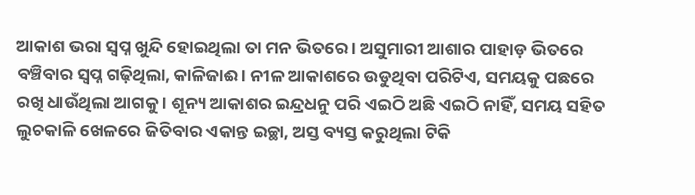ଆକାଶ ଭରା ସ୍ୱପ୍ନ ଖୁନ୍ଦି ହୋଇଥିଲା ତା ମନ ଭିତରେ । ଅସୁମାରୀ ଆଶାର ପାହାଡ଼ ଭିତରେ ବଞ୍ଚିବାର ସ୍ୱପ୍ନ ଗଢ଼ିଥିଲା, କାଳିଜାଈ । ନୀଳ ଆକାଶରେ ଉଡୁଥିବା ପରିଟିଏ, ସମୟକୁ ପଛରେ ରଖି ଧାଉଁଥିଲା ଆଗକୁ । ଶୂନ୍ୟ ଆକାଶର ଇନ୍ଦ୍ରଧନୁ ପରି ଏଇଠି ଅଛି ଏଇଠି ନାହିଁ, ସମୟ ସହିତ ଲୁଚକାଳି ଖେଳରେ ଜିତିବାର ଏକାନ୍ତ ଇଚ୍ଛା, ଅସ୍ତ ବ୍ୟସ୍ତ କରୁଥିଲା ଟିକି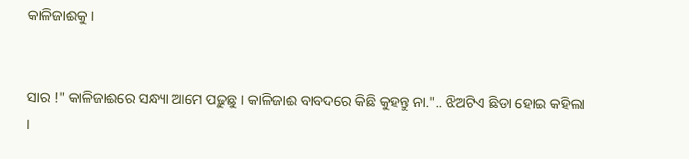କାଳିଜାଈକୁ ।


ସାର !" କାଳିଜାଈରେ ସନ୍ଧ୍ୟା ଆମେ ପଢ଼ୁଛୁ । କାଳିଜାଈ ବାବଦରେ କିଛି କୁହନ୍ତୁ ନା.".. ଝିଅଟିଏ ଛିଡା ହୋଇ କହିଲା ।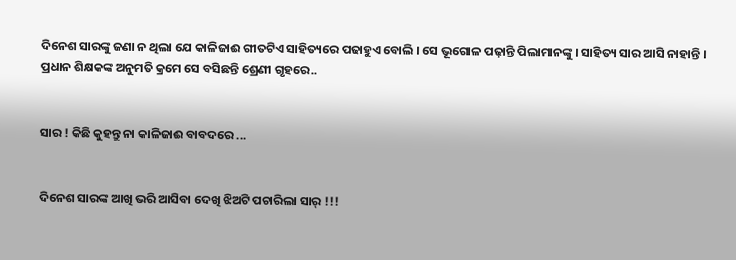ଦିନେଶ ସାରଙ୍କୁ ଜଣା ନ ଥିଲା ଯେ କାଳିଜାଈ ଗୀତଟିଏ ସାହିତ୍ୟରେ ପଢାହୁଏ ବୋଲି । ସେ ଭୂଗୋଳ ପଢ଼ାନ୍ତି ପିଲାମାନଙ୍କୁ । ସାହିତ୍ୟ ସାର ଆସି ନାହାନ୍ତି । ପ୍ରଧାନ ଶିକ୍ଷକଙ୍କ ଅନୁମତି କ୍ରମେ ସେ ବସିଛନ୍ତି ଶ୍ରେଣୀ ଗୃହରେ..


ସାର ! କିଛି କୁହନ୍ତୁ ନା କାଳିଜାଈ ବାବଦରେ ...


ଦିନେଶ ସାରଙ୍କ ଆଖି ଭରି ଆସିବା ଦେଖି ଝିଅଟି ପଚାରିଲା ସାର୍ !!!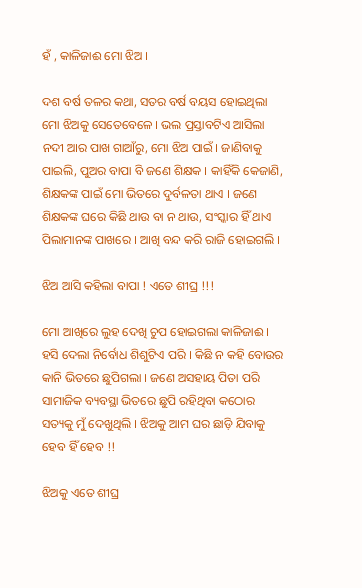ହଁ , କାଳିଜାଈ ମୋ ଝିଅ ।

ଦଶ ବର୍ଷ ତଳର କଥା, ସତର ବର୍ଷ ବୟସ ହୋଇଥିଲା ମୋ ଝିଅକୁ ସେତେବେଳେ । ଭଲ ପ୍ରସ୍ତାବଟିଏ ଆସିଲା ନଦୀ ଆର ପାଖ ଗାଆଁରୁ, ମୋ ଝିଅ ପାଇଁ । ଜାଣିବାକୁ ପାଇଲି, ପୁଅର ବାପା ବି ଜଣେ ଶିକ୍ଷକ । କାହିଁକି କେଜାଣି, ଶିକ୍ଷକଙ୍କ ପାଇଁ ମୋ ଭିତରେ ଦୁର୍ବଳତା ଥାଏ । ଜଣେ ଶିକ୍ଷକଙ୍କ ଘରେ କିଛି ଥାଉ ବା ନ ଥାଉ, ସଂସ୍କାର ହିଁ ଥାଏ ପିଲାମାନଙ୍କ ପାଖରେ । ଆଖି ବନ୍ଦ କରି ରାଜି ହୋଇଗଲି ।

ଝିଅ ଆସି କହିଲା ବାପା ! ଏତେ ଶୀଘ୍ର !!!

ମୋ ଆଖିରେ ଲୁହ ଦେଖି ଚୁପ ହୋଇଗଲା କାଳିଜାଈ । ହସି ଦେଲା ନିର୍ବୋଧ ଶିଶୁଟିଏ ପରି । କିଛି ନ କହି ବୋଉର କାନି ଭିତରେ ଛୁପିଗଲା । ଜଣେ ଅସହାୟ ପିତା ପରି ସାମାଜିକ ବ୍ୟବସ୍ଥା ଭିତରେ ଛୁପି ରହିଥିବା କଠୋର ସତ୍ୟକୁ ମୁଁ ଦେଖୁଥିଲି । ଝିଅକୁ ଆମ ଘର ଛାଡ଼ି ଯିବାକୁ ହେବ ହିଁ ହେବ !!

ଝିଅକୁ ଏତେ ଶୀଘ୍ର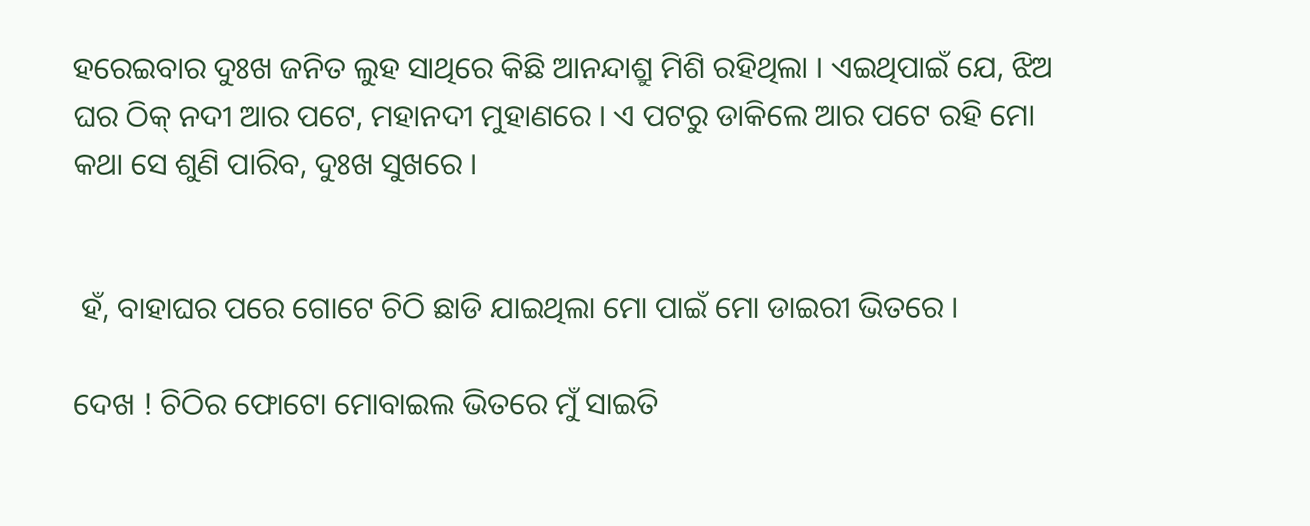ହରେଇବାର ଦୁଃଖ ଜନିତ ଲୁହ ସାଥିରେ କିଛି ଆନନ୍ଦାଶ୍ରୁ ମିଶି ରହିଥିଲା । ଏଇଥିପାଇଁ ଯେ, ଝିଅ ଘର ଠିକ୍ ନଦୀ ଆର ପଟେ, ମହାନଦୀ ମୁହାଣରେ । ଏ ପଟରୁ ଡାକିଲେ ଆର ପଟେ ରହି ମୋ କଥା ସେ ଶୁଣି ପାରିବ, ଦୁଃଖ ସୁଖରେ ।


 ହଁ, ବାହାଘର ପରେ ଗୋଟେ ଚିଠି ଛାଡି ଯାଇଥିଲା ମୋ ପାଇଁ ମୋ ଡାଇରୀ ଭିତରେ ।

ଦେଖ ! ଚିଠିର ଫୋଟୋ ମୋବାଇଲ ଭିତରେ ମୁଁ ସାଇତି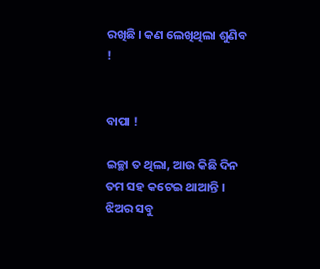ରଖିଛି । କଣ ଲେଖିଥିଲା ଶୁଣିବ !


ବାପା !

ଇଚ୍ଛା ତ ଥିଲା, ଆଉ କିଛି ଦିନ ତମ ସହ କଟେଇ ଥାଆନ୍ତି । ଝିଅର ସବୁ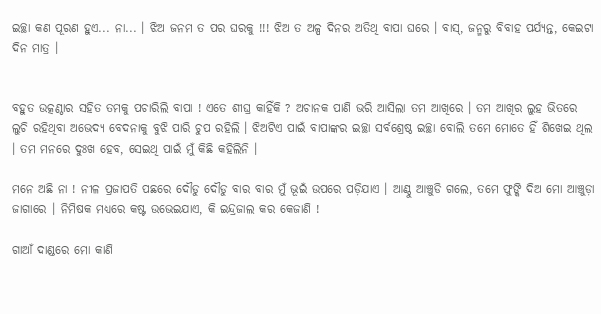ଇଚ୍ଛା କଣ ପୂରଣ ହୁଏ... ନା... । ଝିଅ ଜନମ ତ ପର ଘରକୁ !!! ଝିଅ ତ ଅଳ୍ପ ଦିନର ଅତିଥି ବାପା ଘରେ । ବାସ୍, ଜନ୍ମରୁ ବିବାହ ପର୍ଯ୍ୟନ୍ତ, କେଇଟା ଦିନ ମାତ୍ର ।


ବହୁତ ଉତ୍କଣ୍ଠାର ସହିତ ତମକୁ ପଚାରିଲି ବାପା ! ଏତେ ଶୀଘ୍ର କାହିଁକି ? ଅଚାନକ ପାଣି ଭରି ଆସିଲା ତମ ଆଖିରେ । ତମ ଆଖିର ଲୁହ ଭିତରେ ଲୁଚି ରହିଥିବା ଅଭେଦ୍ୟ ବେଦନାକୁ ବୁଝି ପାରି ଚୁପ ରହିଲି । ଝିଅଟିଏ ପାଇଁ ବାପାଙ୍କର ଇଚ୍ଛା ସର୍ବଶ୍ରେଷ୍ଠ ଇଚ୍ଛା ବୋଲି ତମେ ମୋତେ ହିଁ ଶିଖେଇ ଥିଲ । ତମ ମନରେ ଦୁଃଖ ହେବ, ସେଇଥି ପାଇଁ ମୁଁ କିଛି କହିଲିନି ।

ମନେ ଅଛି ନା ! ନୀଳ ପ୍ରଜାପତି ପଛରେ ଦୌଡୁ ଦୌଡୁ ବାର ବାର ମୁଁ ଭୂଇଁ ଉପରେ ପଡ଼ିଯାଏ । ଆଣ୍ଠୁ ଆଞ୍ଚୁଡି ଗଲେ, ତମେ ଫୁଙ୍କି ଦିଅ ମୋ ଆଞ୍ଚୁଡ଼ା ଜାଗାରେ । ନିମିଷକ ମଧ୍ୟରେ କଷ୍ଟ ଉଭେଇଯାଏ, କି ଇନ୍ଦ୍ରଜାଲ କର କେଜାଣି !

ଗାଆଁ ଦାଣ୍ଡରେ ମୋ କାଣି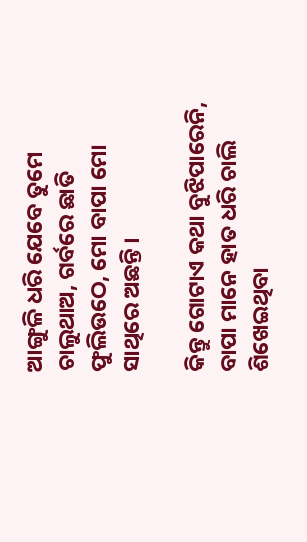ଆଙ୍ଗୁଳି ଧରି ଯେବେ ତୁମେ ଚାଲୁଥାଅ, ଗର୍ବରେ ଛାତି ଫୁଲିଉଠେ, ମୋ ବାପା ମୋ ସାଥିରେ ଅଛନ୍ତି ।

କିନ୍ତୁ ଗୋଟାଏ କଥା ବୁଝିପାରେନି, ବାପା ମାନେ ହାତ ଧରି ଚାଲି ଶିଖେଇଥିବା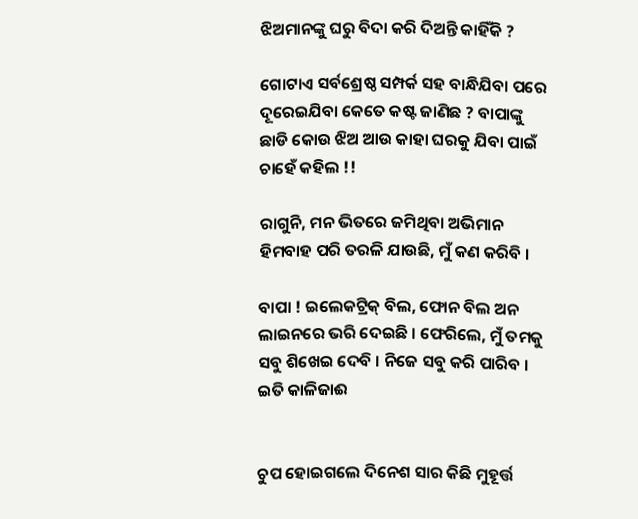ଝିଅମାନଙ୍କୁ ଘରୁ ବିଦା କରି ଦିଅନ୍ତି କାହିଁକି ?

ଗୋଟାଏ ସର୍ବଶ୍ରେଷ୍ଠ ସମ୍ପର୍କ ସହ ବାନ୍ଧିଯିବା ପରେ ଦୂରେଇଯିବା କେତେ କଷ୍ଟ ଜାଣିଛ ? ବାପାଙ୍କୁ ଛାଡି କୋଉ ଝିଅ ଆଉ କାହା ଘରକୁ ଯିବା ପାଇଁ ଚାହେଁ କହିଲ !!

ରାଗୁନି, ମନ ଭିତରେ ଜମିଥିବା ଅଭିମାନ ହିମବାହ ପରି ତରଳି ଯାଉଛି, ମୁଁ କଣ କରିବି ।

ବାପା ! ଇଲେକଟ୍ରିକ୍ ବିଲ, ଫୋନ ବିଲ ଅନ ଲାଇନରେ ଭରି ଦେଇଛି । ଫେରିଲେ, ମୁଁ ତମକୁ ସବୁ ଶିଖେଇ ଦେବି । ନିଜେ ସବୁ କରି ପାରିବ । ଇତି କାଳିଜାଈ


ଚୁପ ହୋଇଗଲେ ଦିନେଶ ସାର କିଛି ମୁହୂର୍ତ୍ତ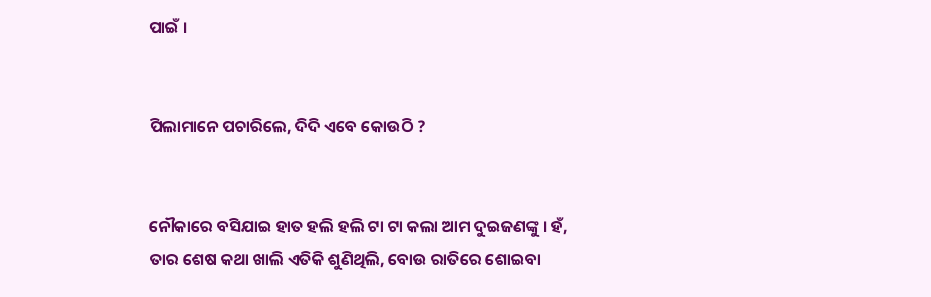ପାଇଁ ।


ପିଲାମାନେ ପଚାରିଲେ, ଦିଦି ଏବେ କୋଉଠି ?


ନୌକାରେ ବସିଯାଇ ହାତ ହଲି ହଲି ଟା ଟା କଲା ଆମ ଦୁଇଜଣଙ୍କୁ । ହଁ, ତାର ଶେଷ କଥା ଖାଲି ଏତିକି ଶୁଣିଥିଲି, ବୋଉ ରାତିରେ ଶୋଇବା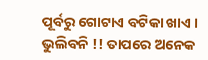ପୂର୍ବରୁ ଗୋଟାଏ ବଟିକା ଖାଏ । ଭୁଲିବନି !! ତାପରେ ଅନେକ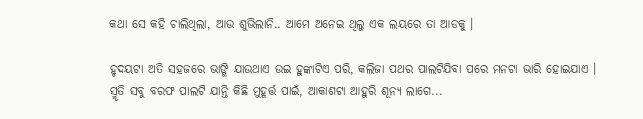କଥା ସେ କହି ଚାଲିଥିଲା, ଆଉ ଶୁଭିଲାନି.. ଆମେ ଅନେଇ ଥିଲୁ ଏକ ଲୟରେ ତା ଆଡକୁ ।

ହୃଦୟଟା ଅତି ସହଜରେ ଭାଙ୍ଗି ଯାଉଥାଏ ଉଇ ହୁଙ୍କାଟିଏ ପରି, କଲିଜା ପଥର ପାଲଟିଯିବା ପରେ ମନଟା ଭାରି ହୋଇଯାଏ । ସ୍ମୃତି ସବୁ ବରଫ ପାଲଟି ଯାନ୍ତି କିଛି ମୁହୂର୍ତ୍ତ ପାଇଁ, ଆକାଶଟା ଆହୁରି ଶୂନ୍ୟ ଲାଗେ...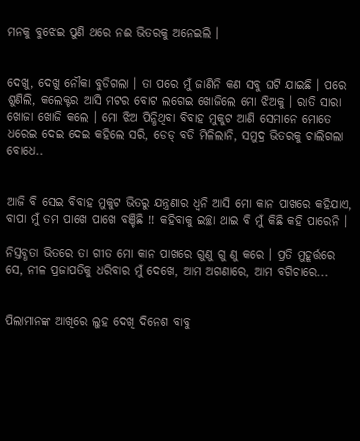ମନକୁ ବୁଝେଇ ପୁଣି ଥରେ ନଈ ଭିତରକୁ ଅନେଇଲି ।


ଦେଖୁ, ଦେଖୁ ନୌକା ବୁଡିଗଲା । ତା ପରେ ମୁଁ ଜାଣିନି କଣ ସବୁ ଘଟି ଯାଇଛି । ପରେ ଶୁଣିଲି, କଲେକ୍ଟର ଆସି ମଟର ବୋଟ ଲଗେଇ ଖୋଜିଲେ ମୋ ଝିଅକୁ । ରାତି ସାରା ଖୋଜା ଖୋଜି କଲେ । ମୋ ଝିଅ ପିନ୍ଧିଥିବା ବିବାହ ମୁକୁଟ ଆଣି ସେମାନେ ମୋତେ ଧରେଇ ଦେଇ ଦେଇ କହିଲେ ସରି, ଡେଡ୍ ବଡି ମିଳିଲାନି, ସମୁଦ୍ର ଭିତରକୁ ଚାଲିଗଲା ବୋଧେ..


ଆଜି ବି ସେଇ ବିବାହ ମୁକୁଟ ଭିତରୁ ଯନ୍ତ୍ରଣାର ଧ୍ଵନି ଆସି ମୋ କାନ ପାଖରେ କହିଯାଏ, ବାପା ମୁଁ ତମ ପାଖେ ପାଖେ ବଞ୍ଚିଛି !! କହିବାକୁ ଇଚ୍ଛା ଥାଇ ବି ମୁଁ କିଛି କହି ପାରେନି ।

ନିସ୍ତବ୍ଧତା ଭିତରେ ତା ଗୀତ ମୋ କାନ ପାଖରେ ଗୁଣୁ ଗୁ ଣୁ କରେ । ପ୍ରତି ମୁହୂର୍ତ୍ତରେ ସେ, ନୀଳ ପ୍ରଜାପତିକୁ ଧରିବାର ମୁଁ ଦେଖେ, ଆମ ଅଗଣାରେ, ଆମ ବଗିଚାରେ...


ପିଲାମାନଙ୍କ ଆଖିରେ ଲୁହ ଦେଖି ଦିନେଶ ବାବୁ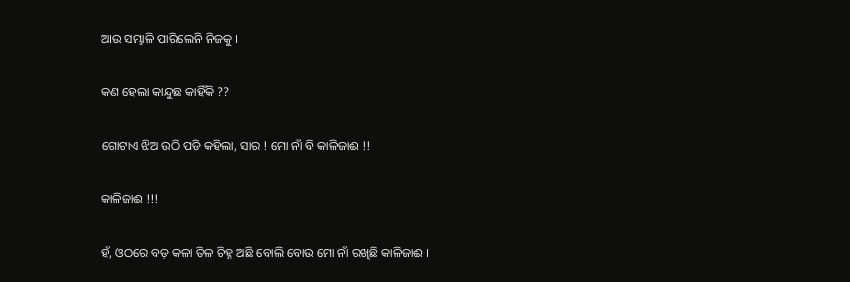ଆଉ ସମ୍ଭାଳି ପାରିଲେନି ନିଜକୁ ।

କଣ ହେଲା କାନ୍ଦୁଛ କାହିଁକି ??

ଗୋଟାଏ ଝିଅ ଉଠି ପଡି କହିଲା, ସାର ! ମୋ ନାଁ ବି କାଳିଜାଈ !!

କାଳିଜାଈ !!!

ହଁ, ଓଠରେ ବଡ଼ କଳା ତିଳ ଚିହ୍ନ ଅଛି ବୋଲି ବୋଉ ମୋ ନାଁ ରଖିଛି କାଳିଜାଈ ।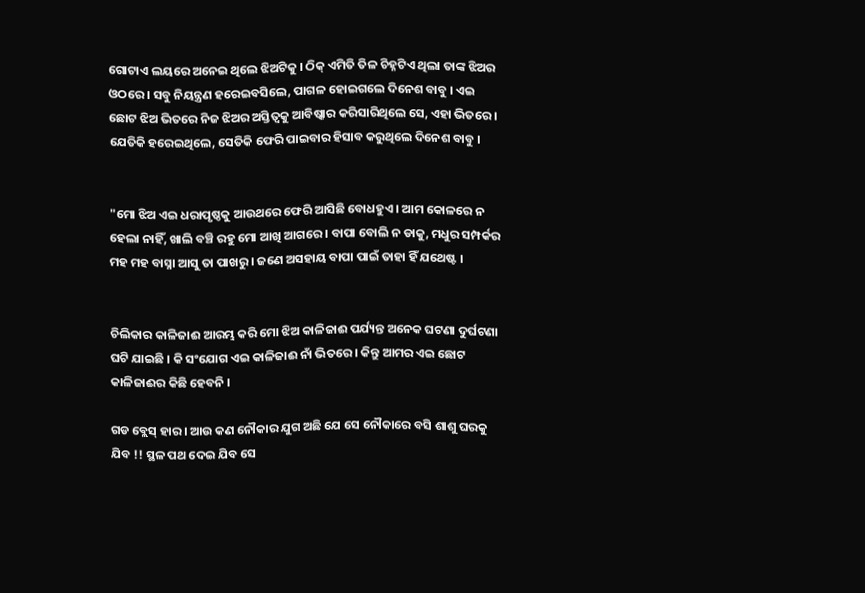ଗୋଟାଏ ଲୟରେ ଅନେଇ ଥିଲେ ଝିଅଟିକୁ । ଠିକ୍ ଏମିତି ତିଳ ଚିହ୍ନଟିଏ ଥିଲା ତାଙ୍କ ଝିଅର ଓଠରେ । ସବୁ ନିୟନ୍ତ୍ରଣ ହରେଇବସିଲେ, ପାଗଳ ହୋଇଗଲେ ଦିନେଶ ବାବୁ । ଏଇ ଛୋଟ ଝିଅ ଭିତରେ ନିଜ ଝିଅର ଅସ୍ତିତ୍ୱକୁ ଆବିଷ୍କାର କରିସାରିଥିଲେ ସେ, ଏହା ଭିତରେ । ଯେତିକି ହରେଇଥିଲେ, ସେତିକି ଫେରି ପାଇବାର ହିସାବ କରୁଥିଲେ ଦିନେଶ ବାବୁ ।


"ମୋ ଝିଅ ଏଇ ଧରାପୃଷ୍ଠକୁ ଆଉଥରେ ଫେରି ଆସିଛି ବୋଧହୁଏ । ଆମ କୋଳରେ ନ ହେଲା ନାହିଁ, ଖାଲି ବଞ୍ଚି ରହୁ ମୋ ଆଖି ଆଗରେ । ବାପା ବୋଲି ନ ଡାକୁ, ମଧୁର ସମ୍ପର୍କର ମହ ମହ ବାସ୍ନା ଆସୁ ତା ପାଖରୁ । ଜଣେ ଅସହାୟ ବାପା ପାଇଁ ତାହା ହିଁ ଯଥେଷ୍ଟ ।


ଚିଲିକାର କାଳିଜାଈ ଆରମ୍ଭ କରି ମୋ ଝିଅ କାଳିଜାଈ ପର୍ଯ୍ୟନ୍ତ ଅନେକ ଘଟଣା ଦୁର୍ଘଟଣା ଘଟି ଯାଇଛି । କି ସଂଯୋଗ ଏଇ କାଳିଜାଈ ନାଁ ଭିତରେ । କିନ୍ତୁ ଆମର ଏଇ ଛୋଟ କାଳିଜାଈର କିଛି ହେବନି ।

ଗଡ ବ୍ଲେସ୍ ହାର । ଆଉ କଣ ନୌକାର ଯୁଗ ଅଛି ଯେ ସେ ନୌକାରେ ବସି ଶାଶୁ ଘରକୁ ଯିବ !! ସ୍ଥଳ ପଥ ଦେଇ ଯିବ ସେ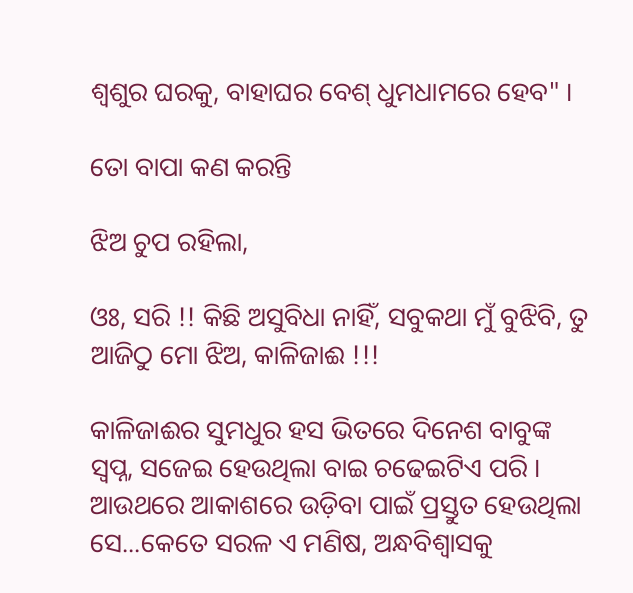ଶ୍ଵଶୁର ଘରକୁ, ବାହାଘର ବେଶ୍ ଧୁମଧାମରେ ହେବ" ।

ତୋ ବାପା କଣ କରନ୍ତି

ଝିଅ ଚୁପ ରହିଲା,

ଓଃ, ସରି !! କିଛି ଅସୁବିଧା ନାହିଁ, ସବୁକଥା ମୁଁ ବୁଝିବି, ତୁ ଆଜିଠୁ ମୋ ଝିଅ, କାଳିଜାଈ !!!

କାଳିଜାଈର ସୁମଧୁର ହସ ଭିତରେ ଦିନେଶ ବାବୁଙ୍କ ସ୍ୱପ୍ନ, ସଜେଇ ହେଉଥିଲା ବାଇ ଚଢେଇଟିଏ ପରି । ଆଉଥରେ ଆକାଶରେ ଉଡ଼ିବା ପାଇଁ ପ୍ରସ୍ତୁତ ହେଉଥିଲା ସେ...କେତେ ସରଳ ଏ ମଣିଷ, ଅନ୍ଧବିଶ୍ୱାସକୁ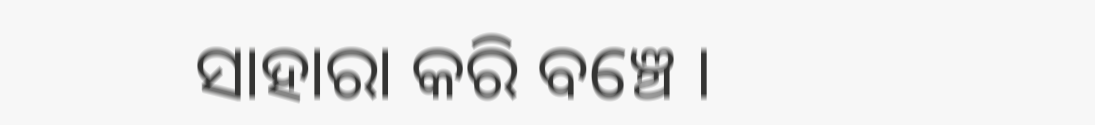ସାହାରା କରି ବଞ୍ଚେ ।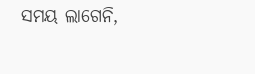ସମୟ ଲାଗେନି,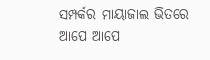ସମ୍ପର୍କର ମାୟାଜାଲ ଭିତରେ ଆପେ ଆପେ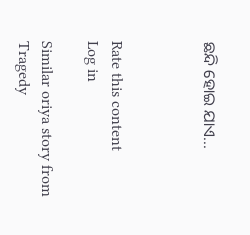ଛନ୍ଦି ହୋଇ ଯାଏ...



Rate this content
Log in

Similar oriya story from Tragedy